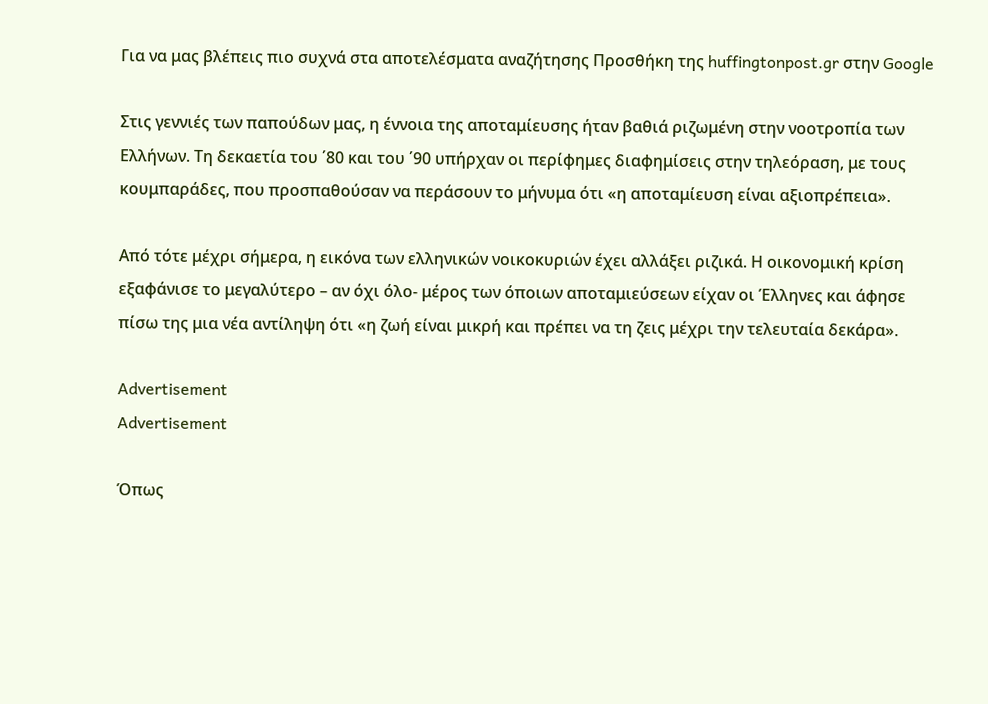Για να μας βλέπεις πιο συχνά στα αποτελέσματα αναζήτησης Προσθήκη της huffingtonpost.gr στην Google

Στις γεννιές των παπούδων μας, η έννοια της αποταμίευσης ήταν βαθιά ριζωμένη στην νοοτροπία των Ελλήνων. Τη δεκαετία του ΄80 και του ΄90 υπήρχαν οι περίφημες διαφημίσεις στην τηλεόραση, με τους κουμπαράδες, που προσπαθούσαν να περάσουν το μήνυμα ότι «η αποταμίευση είναι αξιοπρέπεια».

Από τότε μέχρι σήμερα, η εικόνα των ελληνικών νοικοκυριών έχει αλλάξει ριζικά. Η οικονομική κρίση εξαφάνισε το μεγαλύτερο – αν όχι όλο- μέρος των όποιων αποταμιεύσεων είχαν οι Έλληνες και άφησε πίσω της μια νέα αντίληψη ότι «η ζωή είναι μικρή και πρέπει να τη ζεις μέχρι την τελευταία δεκάρα».

Advertisement
Advertisement

Όπως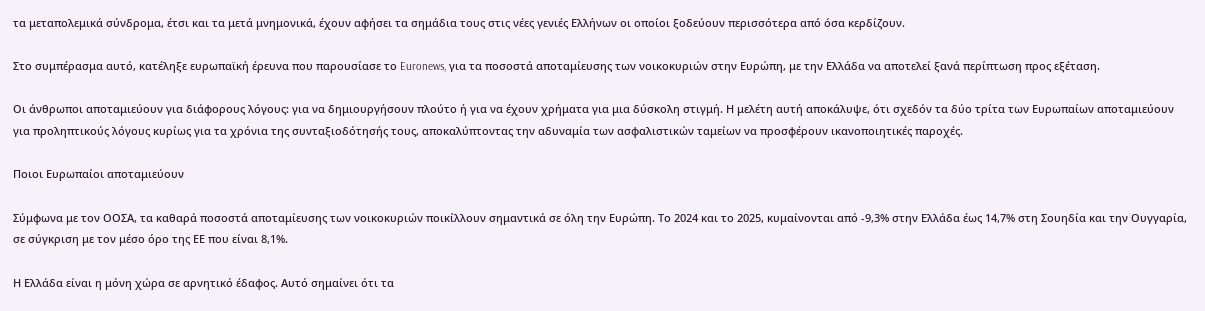τα μεταπολεμικά σύνδρομα, έτσι και τα μετά μνημονικά, έχουν αφήσει τα σημάδια τους στις νέες γενιές Ελλήνων οι οποίοι ξοδεύουν περισσότερα από όσα κερδίζουν.

Στο συμπέρασμα αυτό, κατέληξε ευρωπαϊκή έρευνα που παρουσίασε το Euronews, για τα ποσοστά αποταμίευσης των νοικοκυριών στην Ευρώπη, με την Ελλάδα να αποτελεί ξανά περίπτωση προς εξέταση.

Οι άνθρωποι αποταμιεύουν για διάφορους λόγους: για να δημιουργήσουν πλούτο ή για να έχουν χρήματα για μια δύσκολη στιγμή. Η μελέτη αυτή αποκάλυψε, ότι σχεδόν τα δύο τρίτα των Ευρωπαίων αποταμιεύουν για προληπτικούς λόγους κυρίως για τα χρόνια της συνταξιοδότησής τους, αποκαλύπτοντας την αδυναμία των ασφαλιστικών ταμείων να προσφέρουν ικανοποιητικές παροχές.

Ποιοι Ευρωπαίοι αποταμιεύουν

Σύμφωνα με τον ΟΟΣΑ, τα καθαρά ποσοστά αποταμίευσης των νοικοκυριών ποικίλλουν σημαντικά σε όλη την Ευρώπη. Το 2024 και το 2025, κυμαίνονται από -9,3% στην Ελλάδα έως 14,7% στη Σουηδία και την Ουγγαρία, σε σύγκριση με τον μέσο όρο της ΕΕ που είναι 8,1%.

Η Ελλάδα είναι η μόνη χώρα σε αρνητικό έδαφος. Αυτό σημαίνει ότι τα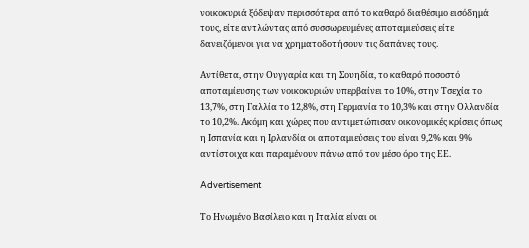νοικοκυριά ξόδεψαν περισσότερα από το καθαρό διαθέσιμο εισόδημά τους, είτε αντλώντας από συσσωρευμένες αποταμιεύσεις είτε δανειζόμενοι για να χρηματοδοτήσουν τις δαπάνες τους.

Αντίθετα, στην Ουγγαρία και τη Σουηδία, το καθαρό ποσοστό αποταμίευσης των νοικοκυριών υπερβαίνει το 10%, στην Τσεχία το 13,7%, στη Γαλλία το 12,8%, στη Γερμανία το 10,3% και στην Ολλανδία το 10,2%. Ακόμη και χώρες που αντιμετώπισαν οικονομικές κρίσεις όπως η Ισπανία και η Ιρλανδία οι αποταμιεύσεις του είναι 9,2% και 9% αντίστοιχα και παραμένουν πάνω από τον μέσο όρο της ΕΕ.

Advertisement

Το Ηνωμένο Βασίλειο και η Ιταλία είναι οι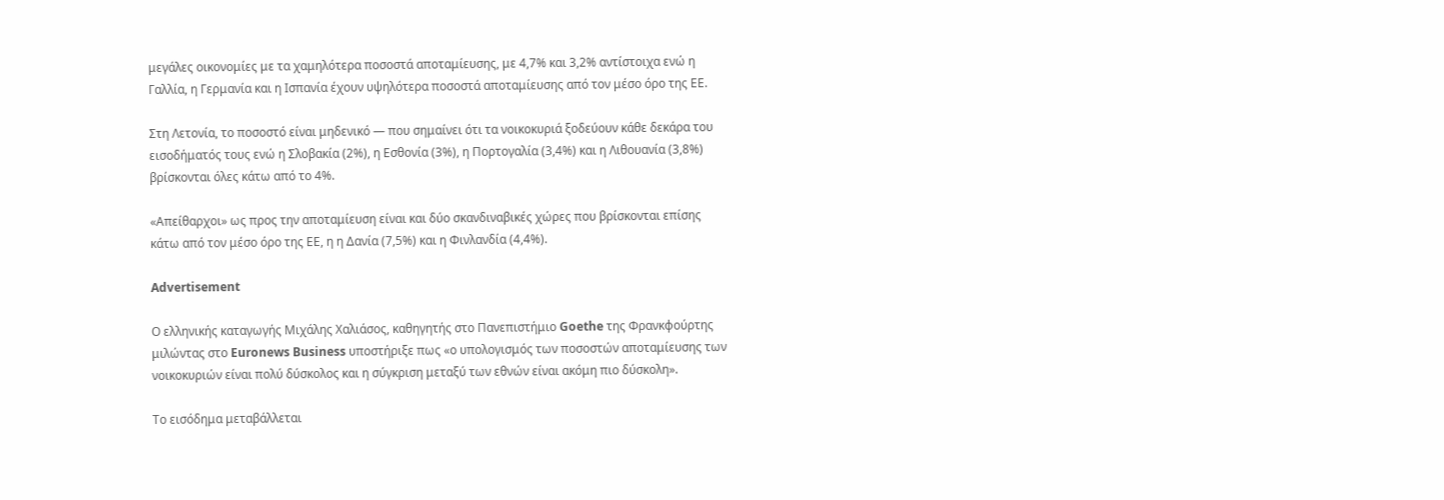μεγάλες οικονομίες με τα χαμηλότερα ποσοστά αποταμίευσης, με 4,7% και 3,2% αντίστοιχα ενώ η Γαλλία, η Γερμανία και η Ισπανία έχουν υψηλότερα ποσοστά αποταμίευσης από τον μέσο όρο της ΕΕ.

Στη Λετονία, το ποσοστό είναι μηδενικό — που σημαίνει ότι τα νοικοκυριά ξοδεύουν κάθε δεκάρα του εισοδήματός τους ενώ η Σλοβακία (2%), η Εσθονία (3%), η Πορτογαλία (3,4%) και η Λιθουανία (3,8%) βρίσκονται όλες κάτω από το 4%.

«Απείθαρχοι» ως προς την αποταμίευση είναι και δύο σκανδιναβικές χώρες που βρίσκονται επίσης κάτω από τον μέσο όρο της ΕΕ, η η Δανία (7,5%) και η Φινλανδία (4,4%).

Advertisement

Ο ελληνικής καταγωγής Μιχάλης Χαλιάσος, καθηγητής στο Πανεπιστήμιο Goethe της Φρανκφούρτης μιλώντας στο Euronews Business υποστήριξε πως «ο υπολογισμός των ποσοστών αποταμίευσης των νοικοκυριών είναι πολύ δύσκολος και η σύγκριση μεταξύ των εθνών είναι ακόμη πιο δύσκολη».

Το εισόδημα μεταβάλλεται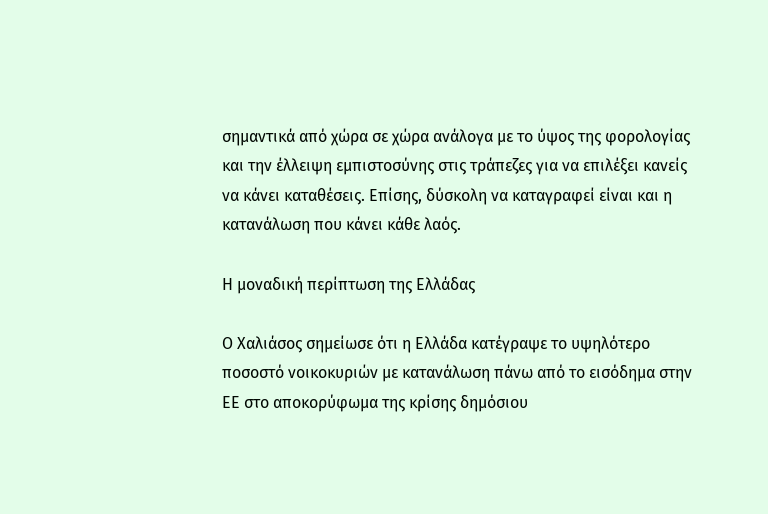σημαντικά από χώρα σε χώρα ανάλογα με το ύψος της φορολογίας και την έλλειψη εμπιστοσύνης στις τράπεζες για να επιλέξει κανείς να κάνει καταθέσεις. Επίσης, δύσκολη να καταγραφεί είναι και η κατανάλωση που κάνει κάθε λαός.

Η μοναδική περίπτωση της Ελλάδας

Ο Χαλιάσος σημείωσε ότι η Ελλάδα κατέγραψε το υψηλότερο ποσοστό νοικοκυριών με κατανάλωση πάνω από το εισόδημα στην ΕΕ στο αποκορύφωμα της κρίσης δημόσιου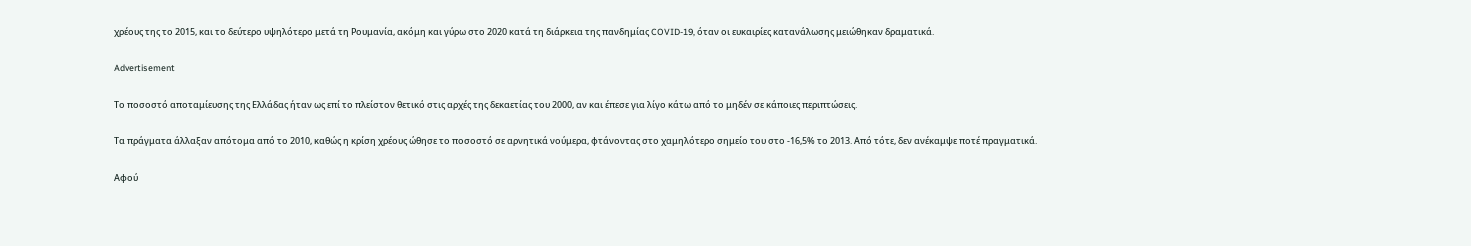χρέους της το 2015, και το δεύτερο υψηλότερο μετά τη Ρουμανία, ακόμη και γύρω στο 2020 κατά τη διάρκεια της πανδημίας COVID-19, όταν οι ευκαιρίες κατανάλωσης μειώθηκαν δραματικά.

Advertisement

Το ποσοστό αποταμίευσης της Ελλάδας ήταν ως επί το πλείστον θετικό στις αρχές της δεκαετίας του 2000, αν και έπεσε για λίγο κάτω από το μηδέν σε κάποιες περιπτώσεις.

Τα πράγματα άλλαξαν απότομα από το 2010, καθώς η κρίση χρέους ώθησε το ποσοστό σε αρνητικά νούμερα, φτάνοντας στο χαμηλότερο σημείο του στο -16,5% το 2013. Από τότε, δεν ανέκαμψε ποτέ πραγματικά.

Αφού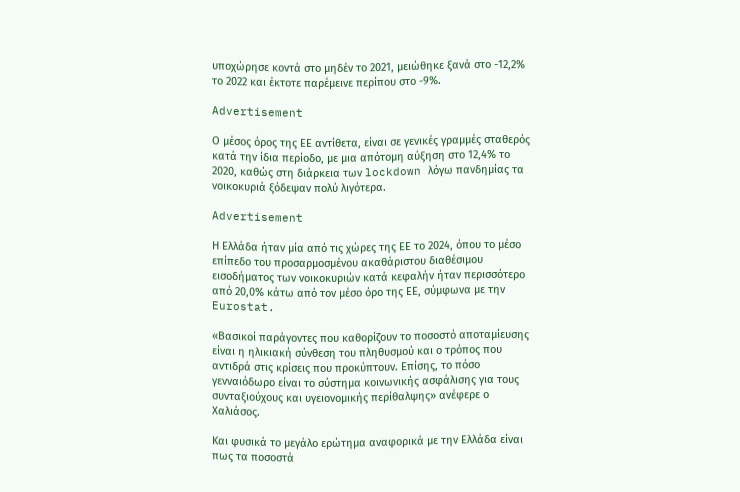υποχώρησε κοντά στο μηδέν το 2021, μειώθηκε ξανά στο -12,2% το 2022 και έκτοτε παρέμεινε περίπου στο -9%.

Advertisement

Ο μέσος όρος της ΕΕ αντίθετα, είναι σε γενικές γραμμές σταθερός κατά την ίδια περίοδο, με μια απότομη αύξηση στο 12,4% το 2020, καθώς στη διάρκεια των lockdown λόγω πανδημίας τα νοικοκυριά ξόδεψαν πολύ λιγότερα.

Advertisement

Η Ελλάδα ήταν μία από τις χώρες της ΕΕ το 2024, όπου το μέσο επίπεδο του προσαρμοσμένου ακαθάριστου διαθέσιμου εισοδήματος των νοικοκυριών κατά κεφαλήν ήταν περισσότερο από 20,0% κάτω από τον μέσο όρο της ΕΕ, σύμφωνα με την Eurostat.

«Βασικοί παράγοντες που καθορίζουν το ποσοστό αποταμίευσης είναι η ηλικιακή σύνθεση του πληθυσμού και ο τρόπος που αντιδρά στις κρίσεις που προκύπτουν. Επίσης, το πόσο γενναιόδωρο είναι το σύστημα κοινωνικής ασφάλισης για τους συνταξιούχους και υγειονομικής περίθαλψης» ανέφερε ο Χαλιάσος.

Και φυσικά το μεγάλο ερώτημα αναφορικά με την Ελλάδα είναι πως τα ποσοστά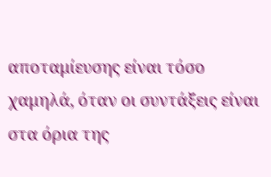αποταμίευσης είναι τόσο χαμηλά, όταν οι συντάξεις είναι στα όρια της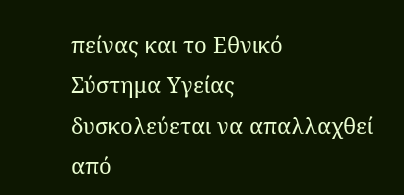πείνας και το Εθνικό Σύστημα Υγείας δυσκολεύεται να απαλλαχθεί από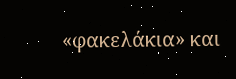«φακελάκια» και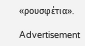«ρουσφέτια».

Advertisement